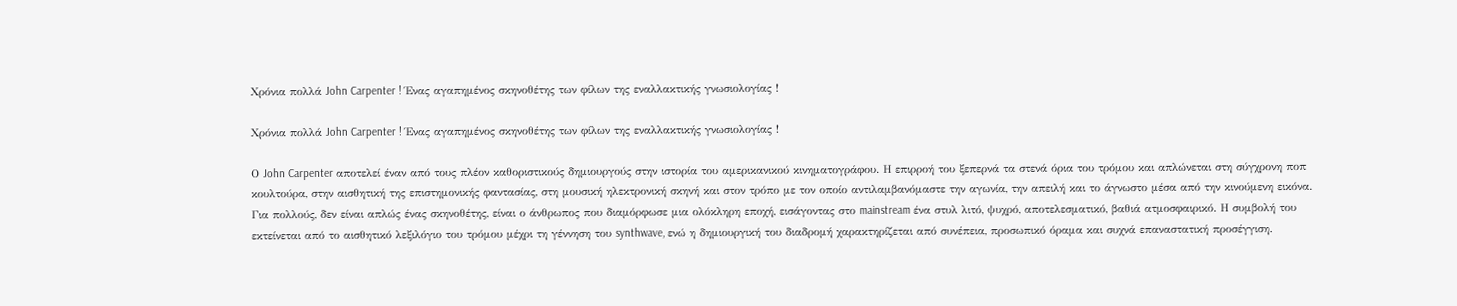Χρόνια πολλά John Carpenter ! Ένας αγαπημένος σκηνοθέτης των φίλων της εναλλακτικής γνωσιολογίας !

Χρόνια πολλά John Carpenter ! Ένας αγαπημένος σκηνοθέτης των φίλων της εναλλακτικής γνωσιολογίας !

Ο John Carpenter αποτελεί έναν από τους πλέον καθοριστικούς δημιουργούς στην ιστορία του αμερικανικού κινηματογράφου. Η επιρροή του ξεπερνά τα στενά όρια του τρόμου και απλώνεται στη σύγχρονη ποπ κουλτούρα, στην αισθητική της επιστημονικής φαντασίας, στη μουσική ηλεκτρονική σκηνή και στον τρόπο με τον οποίο αντιλαμβανόμαστε την αγωνία, την απειλή και το άγνωστο μέσα από την κινούμενη εικόνα. Για πολλούς, δεν είναι απλώς ένας σκηνοθέτης, είναι ο άνθρωπος που διαμόρφωσε μια ολόκληρη εποχή, εισάγοντας στο mainstream ένα στυλ λιτό, ψυχρό, αποτελεσματικό, βαθιά ατμοσφαιρικό. Η συμβολή του εκτείνεται από το αισθητικό λεξιλόγιο του τρόμου μέχρι τη γέννηση του synthwave, ενώ η δημιουργική του διαδρομή χαρακτηρίζεται από συνέπεια, προσωπικό όραμα και συχνά επαναστατική προσέγγιση.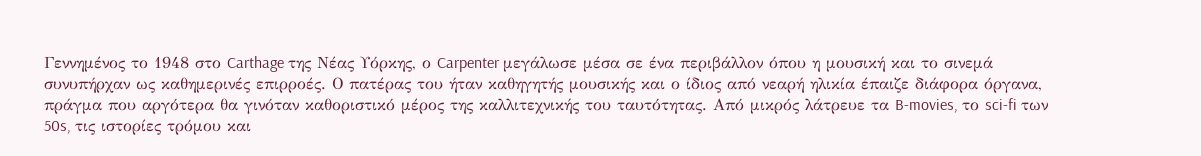Γεννημένος το 1948 στο Carthage της Νέας Υόρκης, ο Carpenter μεγάλωσε μέσα σε ένα περιβάλλον όπου η μουσική και το σινεμά συνυπήρχαν ως καθημερινές επιρροές. Ο πατέρας του ήταν καθηγητής μουσικής και ο ίδιος από νεαρή ηλικία έπαιζε διάφορα όργανα, πράγμα που αργότερα θα γινόταν καθοριστικό μέρος της καλλιτεχνικής του ταυτότητας. Από μικρός λάτρευε τα B-movies, το sci-fi των 50s, τις ιστορίες τρόμου και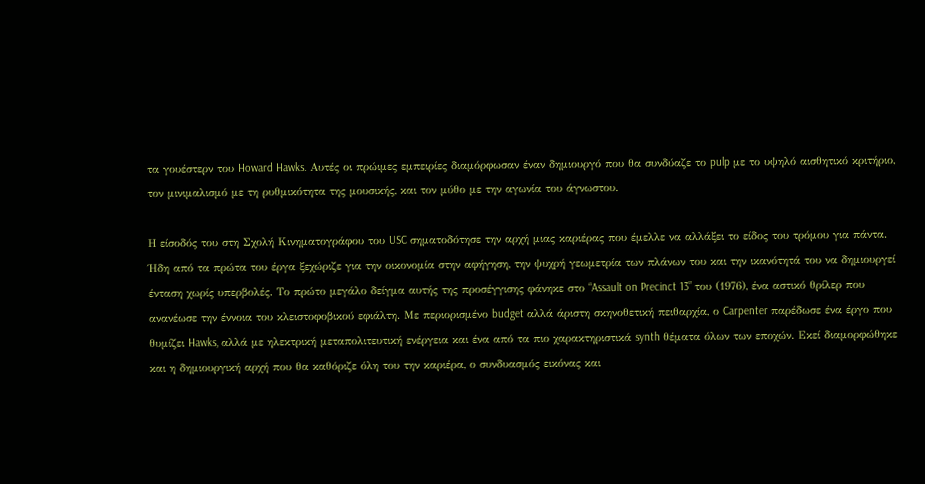τα γουέστερν του Howard Hawks. Αυτές οι πρώιμες εμπειρίες διαμόρφωσαν έναν δημιουργό που θα συνδύαζε το pulp με το υψηλό αισθητικό κριτήριο, τον μινιμαλισμό με τη ρυθμικότητα της μουσικής, και τον μύθο με την αγωνία του άγνωστου.

Η είσοδός του στη Σχολή Κινηματογράφου του USC σηματοδότησε την αρχή μιας καριέρας που έμελλε να αλλάξει το είδος του τρόμου για πάντα. Ήδη από τα πρώτα του έργα ξεχώριζε για την οικονομία στην αφήγηση, την ψυχρή γεωμετρία των πλάνων του και την ικανότητά του να δημιουργεί ένταση χωρίς υπερβολές. Το πρώτο μεγάλο δείγμα αυτής της προσέγγισης φάνηκε στο “Assault on Precinct 13” του (1976), ένα αστικό θρίλερ που ανανέωσε την έννοια του κλειστοφοβικού εφιάλτη. Με περιορισμένο budget αλλά άριστη σκηνοθετική πειθαρχία, ο Carpenter παρέδωσε ένα έργο που θυμίζει Hawks, αλλά με ηλεκτρική μεταπολιτευτική ενέργεια και ένα από τα πιο χαρακτηριστικά synth θέματα όλων των εποχών. Εκεί διαμορφώθηκε και η δημιουργική αρχή που θα καθόριζε όλη του την καριέρα, ο συνδυασμός εικόνας και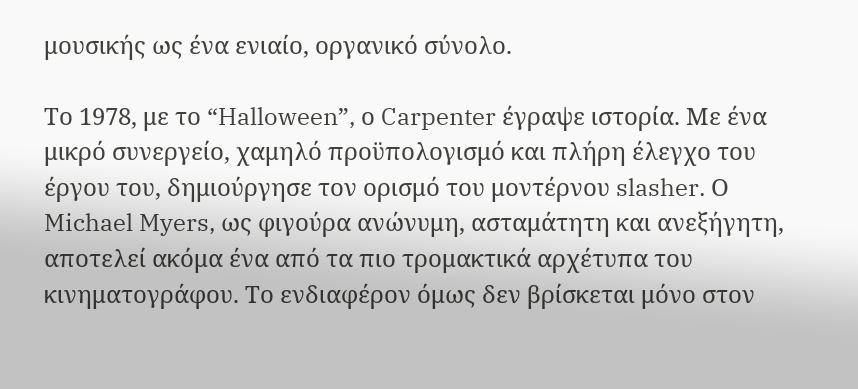μουσικής ως ένα ενιαίο, οργανικό σύνολο.

Το 1978, με το “Halloween”, ο Carpenter έγραψε ιστορία. Με ένα μικρό συνεργείο, χαμηλό προϋπολογισμό και πλήρη έλεγχο του έργου του, δημιούργησε τον ορισμό του μοντέρνου slasher. Ο Michael Myers, ως φιγούρα ανώνυμη, ασταμάτητη και ανεξήγητη, αποτελεί ακόμα ένα από τα πιο τρομακτικά αρχέτυπα του κινηματογράφου. Το ενδιαφέρον όμως δεν βρίσκεται μόνο στον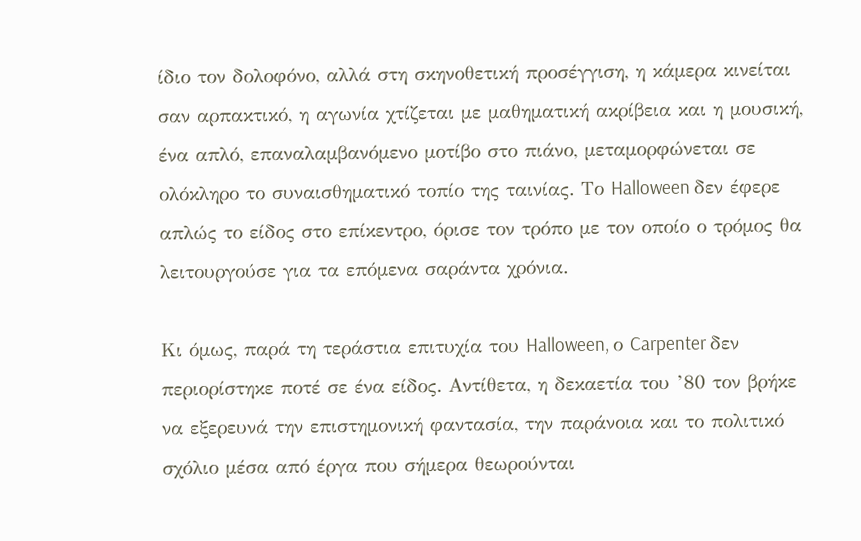ίδιο τον δολοφόνο, αλλά στη σκηνοθετική προσέγγιση, η κάμερα κινείται σαν αρπακτικό, η αγωνία χτίζεται με μαθηματική ακρίβεια και η μουσική, ένα απλό, επαναλαμβανόμενο μοτίβο στο πιάνο, μεταμορφώνεται σε ολόκληρο το συναισθηματικό τοπίο της ταινίας. Το Halloween δεν έφερε απλώς το είδος στο επίκεντρο, όρισε τον τρόπο με τον οποίο ο τρόμος θα λειτουργούσε για τα επόμενα σαράντα χρόνια.

Κι όμως, παρά τη τεράστια επιτυχία του Halloween, ο Carpenter δεν περιορίστηκε ποτέ σε ένα είδος. Αντίθετα, η δεκαετία του ’80 τον βρήκε να εξερευνά την επιστημονική φαντασία, την παράνοια και το πολιτικό σχόλιο μέσα από έργα που σήμερα θεωρούνται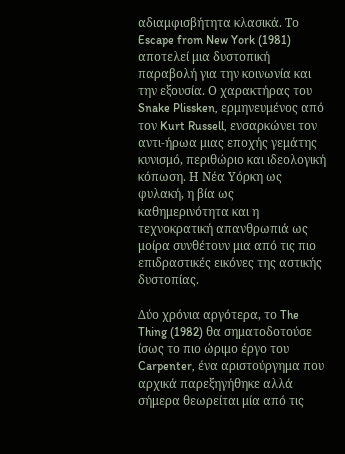αδιαμφισβήτητα κλασικά. Το Escape from New York (1981) αποτελεί μια δυστοπική παραβολή για την κοινωνία και την εξουσία. Ο χαρακτήρας του Snake Plissken, ερμηνευμένος από τον Kurt Russell, ενσαρκώνει τον αντι-ήρωα μιας εποχής γεμάτης κυνισμό, περιθώριο και ιδεολογική κόπωση. Η Νέα Υόρκη ως φυλακή, η βία ως καθημερινότητα και η τεχνοκρατική απανθρωπιά ως μοίρα συνθέτουν μια από τις πιο επιδραστικές εικόνες της αστικής δυστοπίας.

Δύο χρόνια αργότερα, το The Thing (1982) θα σηματοδοτούσε ίσως το πιο ώριμο έργο του Carpenter, ένα αριστούργημα που αρχικά παρεξηγήθηκε αλλά σήμερα θεωρείται μία από τις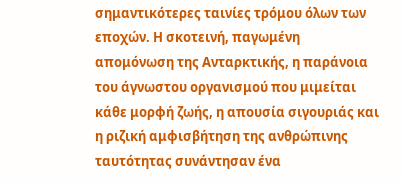σημαντικότερες ταινίες τρόμου όλων των εποχών. Η σκοτεινή, παγωμένη απομόνωση της Ανταρκτικής, η παράνοια του άγνωστου οργανισμού που μιμείται κάθε μορφή ζωής, η απουσία σιγουριάς και η ριζική αμφισβήτηση της ανθρώπινης ταυτότητας συνάντησαν ένα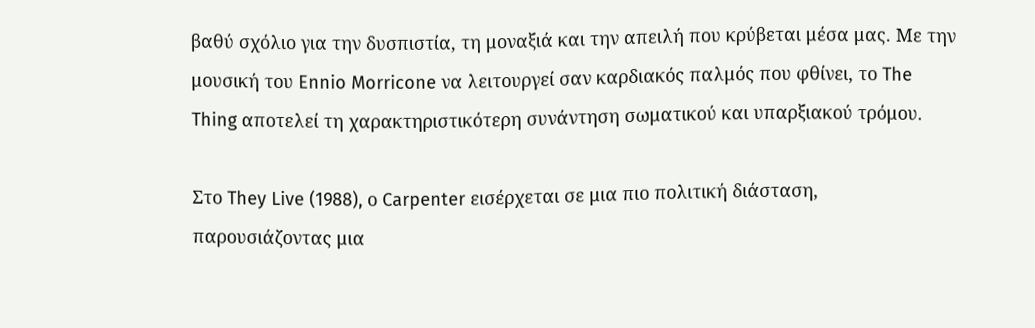βαθύ σχόλιο για την δυσπιστία, τη μοναξιά και την απειλή που κρύβεται μέσα μας. Με την μουσική του Ennio Morricone να λειτουργεί σαν καρδιακός παλμός που φθίνει, το The Thing αποτελεί τη χαρακτηριστικότερη συνάντηση σωματικού και υπαρξιακού τρόμου.

Στο They Live (1988), ο Carpenter εισέρχεται σε μια πιο πολιτική διάσταση, παρουσιάζοντας μια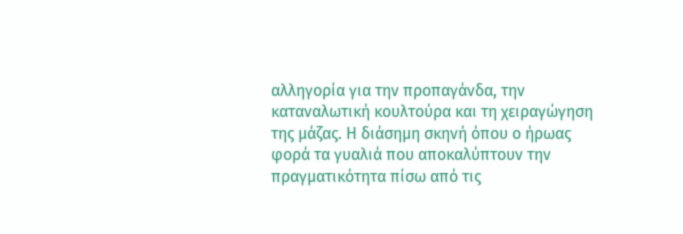αλληγορία για την προπαγάνδα, την καταναλωτική κουλτούρα και τη χειραγώγηση της μάζας. Η διάσημη σκηνή όπου ο ήρωας φορά τα γυαλιά που αποκαλύπτουν την πραγματικότητα πίσω από τις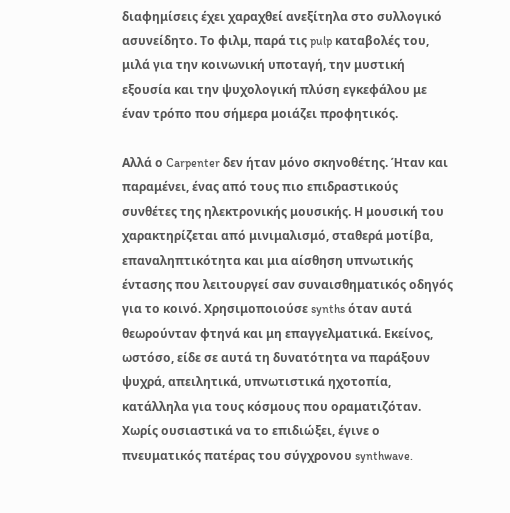διαφημίσεις έχει χαραχθεί ανεξίτηλα στο συλλογικό ασυνείδητο. Το φιλμ, παρά τις pulp καταβολές του, μιλά για την κοινωνική υποταγή, την μυστική εξουσία και την ψυχολογική πλύση εγκεφάλου με έναν τρόπο που σήμερα μοιάζει προφητικός.

Αλλά ο Carpenter δεν ήταν μόνο σκηνοθέτης. Ήταν και παραμένει, ένας από τους πιο επιδραστικούς συνθέτες της ηλεκτρονικής μουσικής. Η μουσική του χαρακτηρίζεται από μινιμαλισμό, σταθερά μοτίβα, επαναληπτικότητα και μια αίσθηση υπνωτικής έντασης που λειτουργεί σαν συναισθηματικός οδηγός για το κοινό. Χρησιμοποιούσε synths όταν αυτά θεωρούνταν φτηνά και μη επαγγελματικά. Εκείνος, ωστόσο, είδε σε αυτά τη δυνατότητα να παράξουν ψυχρά, απειλητικά, υπνωτιστικά ηχοτοπία, κατάλληλα για τους κόσμους που οραματιζόταν. Χωρίς ουσιαστικά να το επιδιώξει, έγινε ο πνευματικός πατέρας του σύγχρονου synthwave.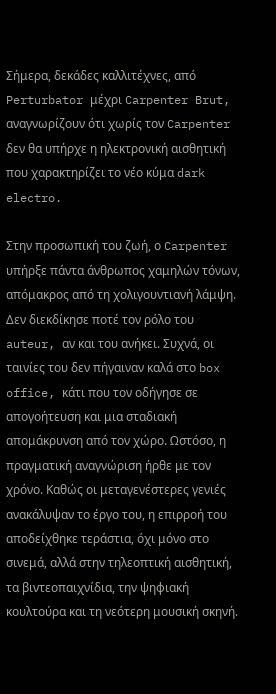Σήμερα, δεκάδες καλλιτέχνες, από Perturbator μέχρι Carpenter Brut, αναγνωρίζουν ότι χωρίς τον Carpenter δεν θα υπήρχε η ηλεκτρονική αισθητική που χαρακτηρίζει το νέο κύμα dark electro.

Στην προσωπική του ζωή, ο Carpenter υπήρξε πάντα άνθρωπος χαμηλών τόνων, απόμακρος από τη χολιγουντιανή λάμψη. Δεν διεκδίκησε ποτέ τον ρόλο του auteur, αν και του ανήκει. Συχνά, οι ταινίες του δεν πήγαιναν καλά στο box office, κάτι που τον οδήγησε σε απογοήτευση και μια σταδιακή απομάκρυνση από τον χώρο. Ωστόσο, η πραγματική αναγνώριση ήρθε με τον χρόνο. Καθώς οι μεταγενέστερες γενιές ανακάλυψαν το έργο του, η επιρροή του αποδείχθηκε τεράστια, όχι μόνο στο σινεμά, αλλά στην τηλεοπτική αισθητική, τα βιντεοπαιχνίδια, την ψηφιακή κουλτούρα και τη νεότερη μουσική σκηνή.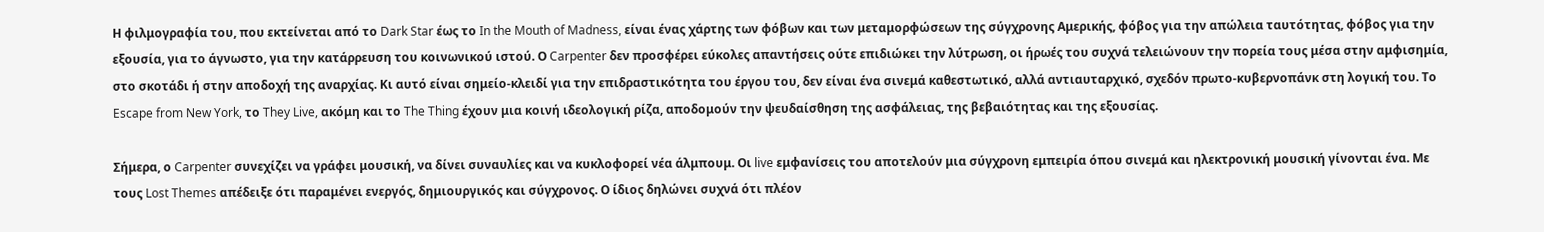Η φιλμογραφία του, που εκτείνεται από το Dark Star έως το In the Mouth of Madness, είναι ένας χάρτης των φόβων και των μεταμορφώσεων της σύγχρονης Αμερικής, φόβος για την απώλεια ταυτότητας, φόβος για την εξουσία, για το άγνωστο, για την κατάρρευση του κοινωνικού ιστού. Ο Carpenter δεν προσφέρει εύκολες απαντήσεις ούτε επιδιώκει την λύτρωση, οι ήρωές του συχνά τελειώνουν την πορεία τους μέσα στην αμφισημία, στο σκοτάδι ή στην αποδοχή της αναρχίας. Κι αυτό είναι σημείο-κλειδί για την επιδραστικότητα του έργου του, δεν είναι ένα σινεμά καθεστωτικό, αλλά αντιαυταρχικό, σχεδόν πρωτο-κυβερνοπάνκ στη λογική του. Το Escape from New York, το They Live, ακόμη και το The Thing έχουν μια κοινή ιδεολογική ρίζα, αποδομούν την ψευδαίσθηση της ασφάλειας, της βεβαιότητας και της εξουσίας.

Σήμερα, ο Carpenter συνεχίζει να γράφει μουσική, να δίνει συναυλίες και να κυκλοφορεί νέα άλμπουμ. Οι live εμφανίσεις του αποτελούν μια σύγχρονη εμπειρία όπου σινεμά και ηλεκτρονική μουσική γίνονται ένα. Με τους Lost Themes απέδειξε ότι παραμένει ενεργός, δημιουργικός και σύγχρονος. Ο ίδιος δηλώνει συχνά ότι πλέον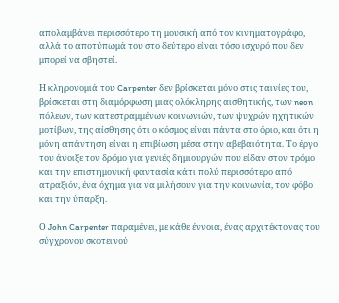απολαμβάνει περισσότερο τη μουσική από τον κινηματογράφο, αλλά το αποτύπωμά του στο δεύτερο είναι τόσο ισχυρό που δεν μπορεί να σβηστεί.

Η κληρονομιά του Carpenter δεν βρίσκεται μόνο στις ταινίες του, βρίσκεται στη διαμόρφωση μιας ολόκληρης αισθητικής, των neon πόλεων, των κατεστραμμένων κοινωνιών, των ψυχρών ηχητικών μοτίβων, της αίσθησης ότι ο κόσμος είναι πάντα στο όριο, και ότι η μόνη απάντηση είναι η επιβίωση μέσα στην αβεβαιότητα. Το έργο του άνοιξε τον δρόμο για γενιές δημιουργών που είδαν στον τρόμο και την επιστημονική φαντασία κάτι πολύ περισσότερο από ατραξιόν, ένα όχημα για να μιλήσουν για την κοινωνία, τον φόβο και την ύπαρξη.

Ο John Carpenter παραμένει, με κάθε έννοια, ένας αρχιτέκτονας του σύγχρονου σκοτεινού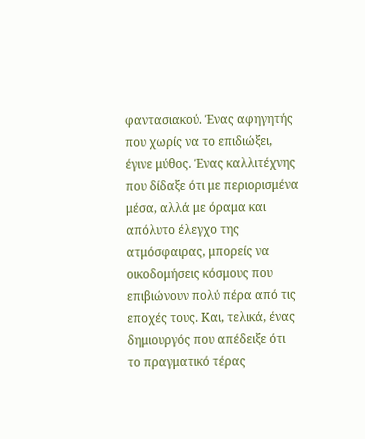φαντασιακού. Ένας αφηγητής που χωρίς να το επιδιώξει, έγινε μύθος. Ένας καλλιτέχνης που δίδαξε ότι με περιορισμένα μέσα, αλλά με όραμα και απόλυτο έλεγχο της ατμόσφαιρας, μπορείς να οικοδομήσεις κόσμους που επιβιώνουν πολύ πέρα από τις εποχές τους. Και, τελικά, ένας δημιουργός που απέδειξε ότι το πραγματικό τέρας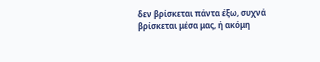δεν βρίσκεται πάντα έξω, συχνά βρίσκεται μέσα μας, ή ακόμη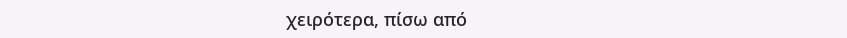χειρότερα, πίσω από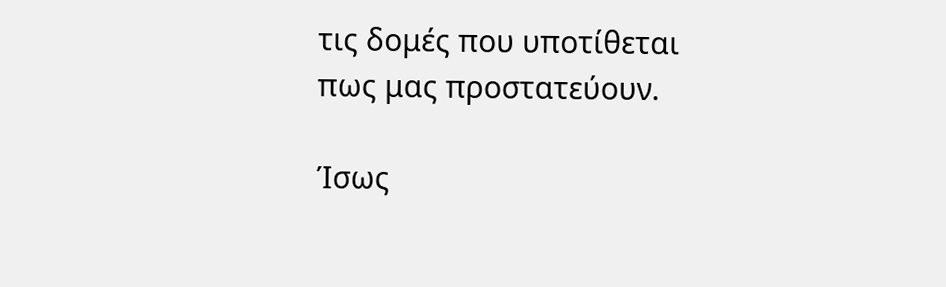τις δομές που υποτίθεται πως μας προστατεύουν.

Ίσως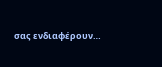σας ενδιαφέρουν…